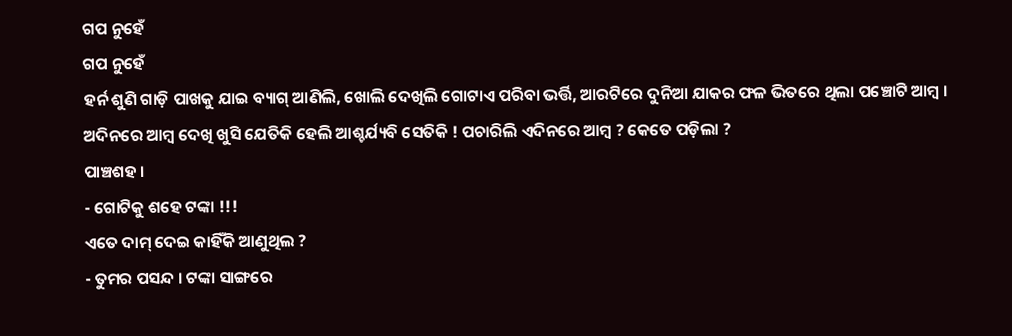ଗପ ନୁହେଁ
ଗପ ନୁହେଁ
ହର୍ନ ଶୁଣି ଗାଡ଼ି ପାଖକୁ ଯାଇ ବ୍ୟାଗ୍ ଆଣିଲି, ଖୋଲି ଦେଖିଲି ଗୋଟାଏ ପରିବା ଭର୍ତ୍ତି, ଆରଟିରେ ଦୁନିଆ ଯାକର ଫଳ ଭିତରେ ଥିଲା ପଞ୍ଚୋଟି ଆମ୍ବ । ଅଦିନରେ ଆମ୍ବ ଦେଖି ଖୁସି ଯେତିକି ହେଲି ଆଶ୍ଚର୍ଯ୍ୟବି ସେତିକି ! ପଚାରିଲି ଏଦିନରେ ଆମ୍ବ ? କେତେ ପଡ଼ିଲା ?
ପାଞ୍ଚଶହ ।
- ଗୋଟିକୁ ଶହେ ଟଙ୍କା !!!
ଏତେ ଦାମ୍ ଦେଇ କାହିଁକି ଆଣୁଥିଲ ?
- ତୁମର ପସନ୍ଦ । ଟଙ୍କା ସାଙ୍ଗରେ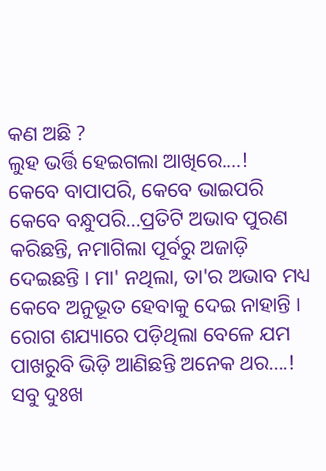କଣ ଅଛି ?
ଲୁହ ଭର୍ତ୍ତି ହେଇଗଲା ଆଖିରେ.…!
କେବେ ବାପାପରି, କେବେ ଭାଇପରି କେବେ ବନ୍ଧୁପରି...ପ୍ରତିଟି ଅଭାବ ପୁରଣ କରିଛନ୍ତି, ନମାଗିଲା ପୂର୍ବରୁ ଅଜାଡ଼ି ଦେଇଛନ୍ତି । ମା' ନଥିଲା, ତା'ର ଅଭାବ ମଧ୍ୟ କେବେ ଅନୁଭୂତ ହେବାକୁ ଦେଇ ନାହାନ୍ତି । ରୋଗ ଶଯ୍ୟାରେ ପଡ଼ିଥିଲା ବେଳେ ଯମ ପାଖରୁବି ଭିଡ଼ି ଆଣିଛନ୍ତି ଅନେକ ଥର....! ସବୁ ଦୁଃଖ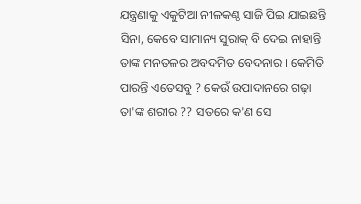ଯନ୍ତ୍ରଣାକୁ ଏକୁଟିଆ ନୀଳକଣ୍ଠ ସାଜି ପିଇ ଯାଇଛନ୍ତି ସିନା, କେବେ ସାମାନ୍ୟ ସୁରାକ୍ ବି ଦେଇ ନାହାନ୍ତି ତାଙ୍କ ମନତଳର ଅବଦମିତ ବେଦନାର । କେମିତି ପାରନ୍ତି ଏତେସବୁ ? କେଉଁ ଉପାଦାନରେ ଗଢ଼ା ତା'ଙ୍କ ଶରୀର ?? ସତରେ କ'ଣ ସେ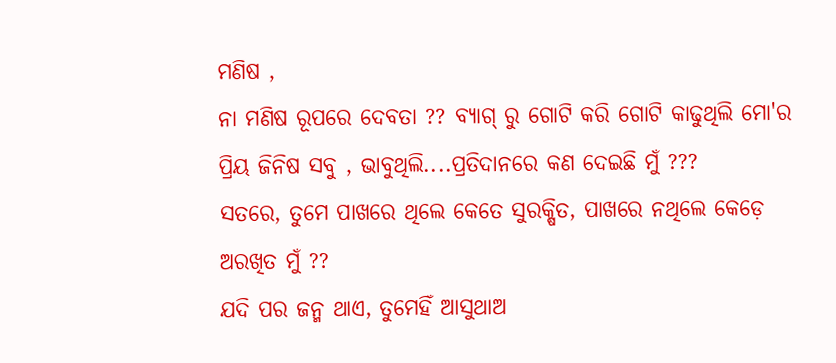ମଣିଷ ,
ନା ମଣିଷ ରୂପରେ ଦେବତା ?? ବ୍ୟାଗ୍ ରୁ ଗୋଟି କରି ଗୋଟି କାଢୁଥିଲି ମୋ'ର ପ୍ରିୟ ଜିନିଷ ସବୁ , ଭାବୁଥିଲି....ପ୍ରତିଦାନରେ କଣ ଦେଇଛି ମୁଁ ???
ସତରେ, ତୁମେ ପାଖରେ ଥିଲେ କେତେ ସୁରକ୍ଷିତ, ପାଖରେ ନଥିଲେ କେଡ଼େ ଅରଖିତ ମୁଁ ??
ଯଦି ପର ଜନ୍ମ ଥାଏ, ତୁମେହିଁ ଆସୁଥାଅ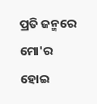ପ୍ରତି ଜନ୍ମରେ ମୋ'ର ହୋଇ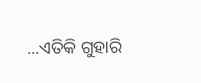...ଏତିକି ଗୁହାରି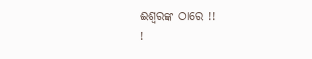ଈଶ୍ବରଙ୍କ ଠାରେ !!
!